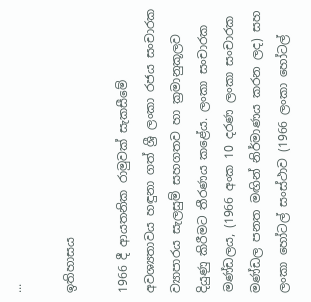...

ඉතිහාසය

1966 දී ආයතනික රාමුවක් සැකසීමේ අවශ්‍යතාවය හඳුනා ගත් ශ්‍රී ලංකා රජය සංචාරක ව්‍යාපාරය සැලසුම් සහගතව හා ක්‍රමානුකූලව දියුණු කිරීමට තීරණය කළේය. ලංකා සංචාරක මණ්ඩලය, (1966 අංක 10 දරණ ලංකා සංචාරක මණ්ඩල පනත මඟින් නිර්මාණය කරන ලද) සහ ලංකා හෝටල් සංස්ථාව (1966 ලංකා හෝටල්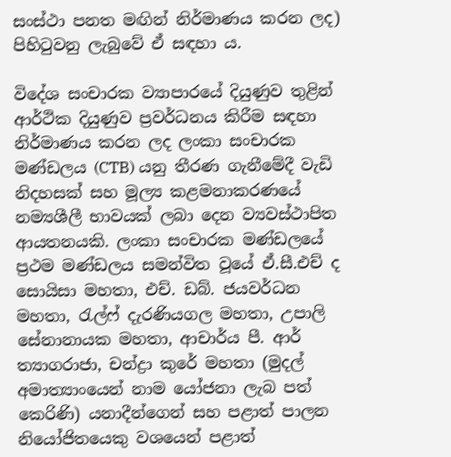සංස්ථා පනත මඟින් නිර්මාණය කරන ලද) පිහිටුවනු ලැබුවේ ඒ සඳහා ය.

විදේශ සංචාරක ව්‍යාපාරයේ දියුණුව තුළින් ආර්ථික දියුණුව ප්‍රවර්ධනය කිරීම සඳහා නිර්මාණය කරන ලද ලංකා සංචාරක මණ්ඩලය (CTB) යනු තීරණ ගැනීමේදී වැඩි නිදහසක් සහ මූල්‍ය කළමනාකරණයේ නම්‍යශීලී භාවයක් ලබා දෙන ව්‍යවස්ථාපිත ආයතනයකි. ලංකා සංචාරක මණ්ඩලයේ ප්‍රථම මණ්ඩලය සමන්විත වූයේ ඒ.සී.එච් ද සොයිසා මහතා, එච්. ඩබ්. ජයවර්ධන මහතා, රැල්ෆ් දැරණියගල මහතා, උපාලි සේනානායක මහතා, ආචාර්ය පී. ආර් ත්‍යාගරාජා, චන්ද්‍රා කුරේ මහතා (මුදල් අමාත්‍යාංයෙන් නාම යෝජනා ලැබ පත් කෙරිණි) යනාදීන්ගෙන් සහ පළාත් පාලන නියෝජිතයෙකු වශයෙන් පළාත්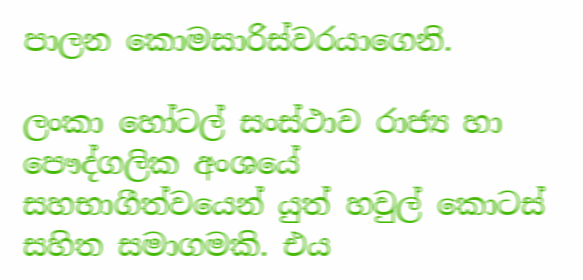පාලන කොමසාරිස්වරයාගෙනි.

ලංකා හෝටල් සංස්ථාව රාජ්‍ය හා පෞද්ගලික අංශයේ සහභාගීත්වයෙන් යුත් හවුල් කොටස් සහිත සමාගමකි. එය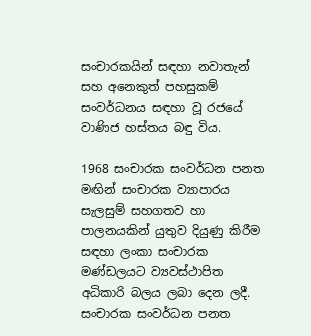සංචාරකයින් සඳහා නවාතැන් සහ අනෙකුත් පහසුකම් සංවර්ධනය සඳහා වූ රජයේ වාණිජ හස්තය බඳු විය.

1968 සංචාරක සංවර්ධන පනත මඟින් සංචාරක ව්‍යාපාරය සැලසුම් සහගතව හා පාලනයකින් යුතුව දියුණු කිරීම සඳහා ලංකා සංචාරක මණ්ඩලයට ව්‍යවස්ථාපිත අධිකාරි බලය ලබා දෙන ලදී. සංචාරක සංවර්ධන පනත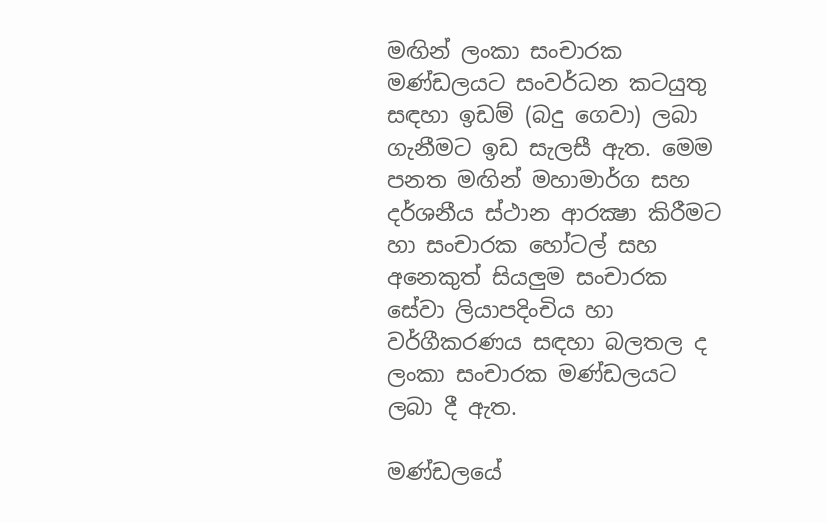මඟින් ලංකා සංචාරක මණ්ඩලයට සංවර්ධන කටයුතු සඳහා ඉඩම් (බදු ගෙවා) ලබා ගැනීමට ඉඩ සැලසී ඇත. මෙම පනත මඟින් මහාමාර්ග සහ දර්ශනීය ස්ථාන ආරක්‍ෂා කිරීමට හා සංචාරක හෝටල් සහ අනෙකුත් සියලුම සංචාරක සේවා ලියාපදිංචිය හා වර්ගීකරණය සඳහා බලතල ද ලංකා සංචාරක මණ්ඩලයට ලබා දී ඇත.

මණ්ඩලයේ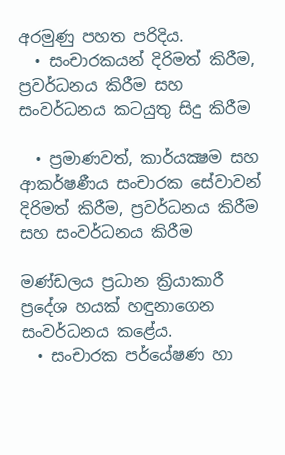අරමුණු පහත පරිදිය.
  • සංචාරකයන් දිරිමත් කිරීම, ප්‍රවර්ධනය කිරීම සහ සංවර්ධනය කටයුතු සිදු කිරීම

  • ප්‍රමාණවත්, කාර්යක්‍ෂම සහ ආකර්ෂණීය සංචාරක සේවාවන් දිරිමත් කිරීම, ප්‍රවර්ධනය කිරීම සහ සංවර්ධනය කිරීම

මණ්ඩලය ප්‍රධාන ක්‍රියාකාරී ප්‍රදේශ හයක් හඳුනාගෙන සංවර්ධනය කළේය.
  • සංචාරක පර්යේෂණ හා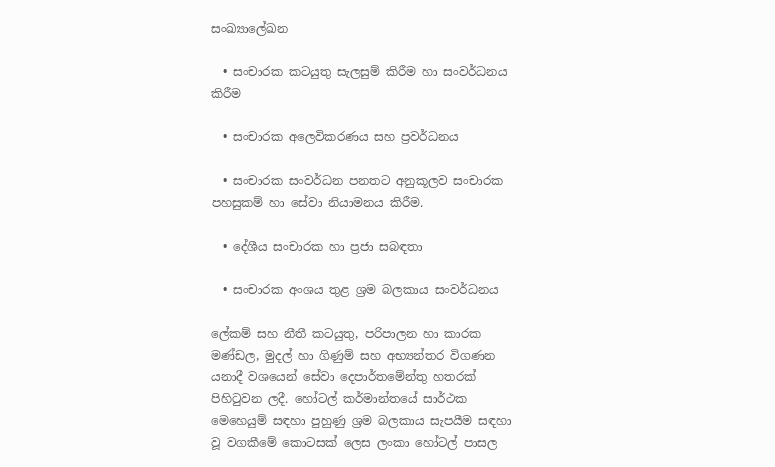සංඛ්‍යාලේඛන

  • සංචාරක කටයුතු සැලසුම් කිරීම හා සංවර්ධනය කිරීම

  • සංචාරක අලෙවිකරණය සහ ප්‍රවර්ධනය

  • සංචාරක සංවර්ධන පනතට අනුකූලව සංචාරක පහසුකම් හා සේවා නියාමනය කිරීම.

  • දේශීය සංචාරක හා ප්‍රජා සබඳතා

  • සංචාරක අංශය තුළ ශ්‍රම බලකාය සංවර්ධනය

ලේකම් සහ නීතී කටයුතු, පරිපාලන හා කාරක මණ්ඩල, මුදල් හා ගිණුම් සහ අභ්‍යන්තර විගණන යනාදී වශයෙන් සේවා දෙපාර්තමේන්තු හතරක් පිහිටුවන ලදී. හෝටල් කර්මාන්තයේ සාර්ථක මෙහෙයුම් සඳහා පුහුණු ශ්‍රම බලකාය සැපයීම සඳහා වූ වගකීමේ කොටසක් ලෙස ලංකා හෝටල් පාසල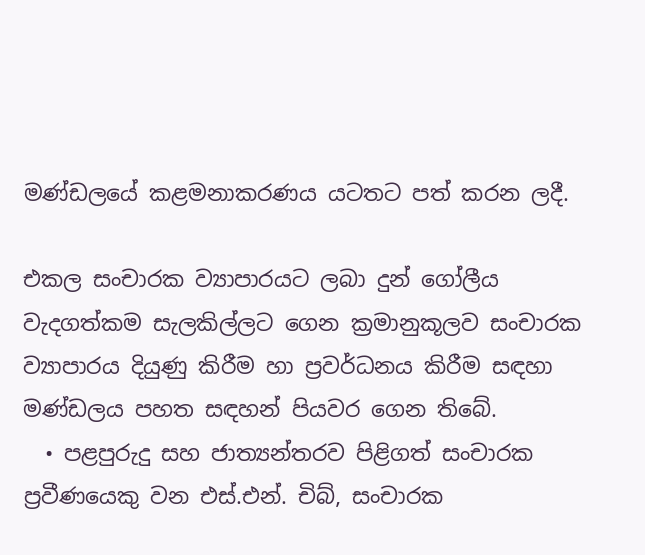මණ්ඩලයේ කළමනාකරණය යටතට පත් කරන ලදී.

එකල සංචාරක ව්‍යාපාරයට ලබා දුන් ගෝලීය වැදගත්කම සැලකිල්ලට ගෙන ක්‍රමානුකූලව සංචාරක ව්‍යාපාරය දියුණු කිරීම හා ප්‍රවර්ධනය කිරීම සඳහා මණ්ඩලය පහත සඳහන් පියවර ගෙන තිබේ.
  • පළපුරුදු සහ ජාත්‍යන්තරව පිළිගත් සංචාරක ප්‍රවීණයෙකු වන එස්.එන්. චිබ්, සංචාරක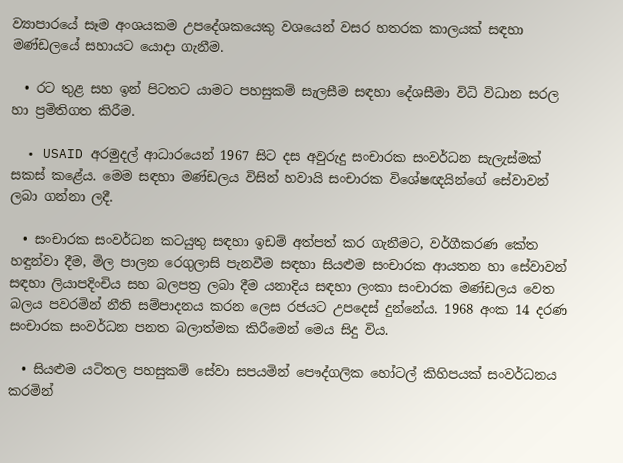ව්‍යාපාරයේ සෑම අංශයකම උපදේශකයෙකු වශයෙන් වසර හතරක කාලයක් සඳහා මණ්ඩලයේ සහායට යොදා ගැනීම.

  • රට තුළ සහ ඉන් පිටතට යාමට පහසුකම් සැලසීම සඳහා දේශසීමා විධි විධාන සරල හා ප්‍රමිතිගත කිරීම.

  • USAID අරමුදල් ආධාරයෙන් 1967 සිට දස අවුරුදු සංචාරක සංවර්ධන සැලැස්මක් සකස් කළේය. මෙම සඳහා මණ්ඩලය විසින් හවායි සංචාරක විශේෂඥයින්ගේ සේවාවන් ලබා ගන්නා ලදී.

  • සංචාරක සංවර්ධන කටයුතු සඳහා ඉඩම් අත්පත් කර ගැනීමට, වර්ගීකරණ කේත හඳුන්වා දීම, මිල පාලන රෙගුලාසි පැනවීම සඳහා සියළුම සංචාරක ආයතන හා සේවාවන් සඳහා ලියාපදිංචිය සහ බලපත්‍ර ලබා දීම යනාදිය සඳහා ලංකා සංචාරක මණ්ඩලය වෙත බලය පවරමින් නීති සම්පාදනය කරන ලෙස රජයට උපදෙස් දුන්නේය. 1968 අංක 14 දරණ සංචාරක සංවර්ධන පනත බලාත්මක කිරීමෙන් මෙය සිදු විය.

  • සියළුම යටිතල පහසුකම් සේවා සපයමින් පෞද්ගලික හෝටල් කිහිපයක් සංවර්ධනය කරමින්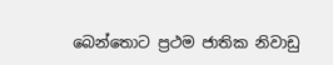බෙන්තොට ප්‍රථම ජාතික නිවාඩු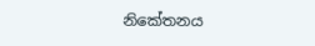නිකේතනය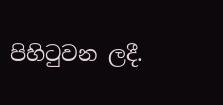පිහිටුවන ලදී.